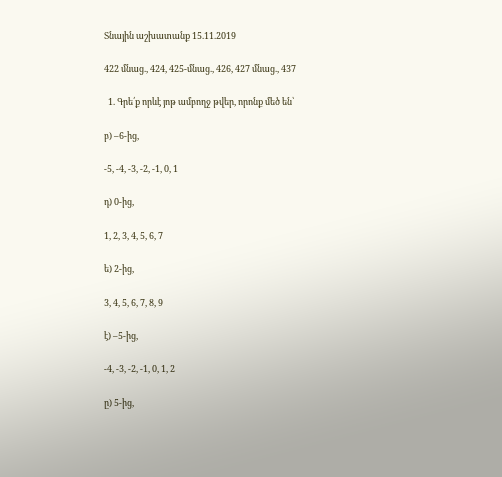Տնային աշխատանք 15.11.2019

422 մնաց., 424, 425-մնաց., 426, 427 մնաց., 437

  1. Գրե՛ք որևէ յոթ ամբողջ թվեր, որոնք մեծ են՝

բ) –6-ից,

-5, -4, -3, -2, -1, 0, 1

դ) 0-ից,

1, 2, 3, 4, 5, 6, 7

ե) 2-ից,

3, 4, 5, 6, 7, 8, 9

է) –5-ից,

-4, -3, -2, -1, 0, 1, 2

ը) 5-ից,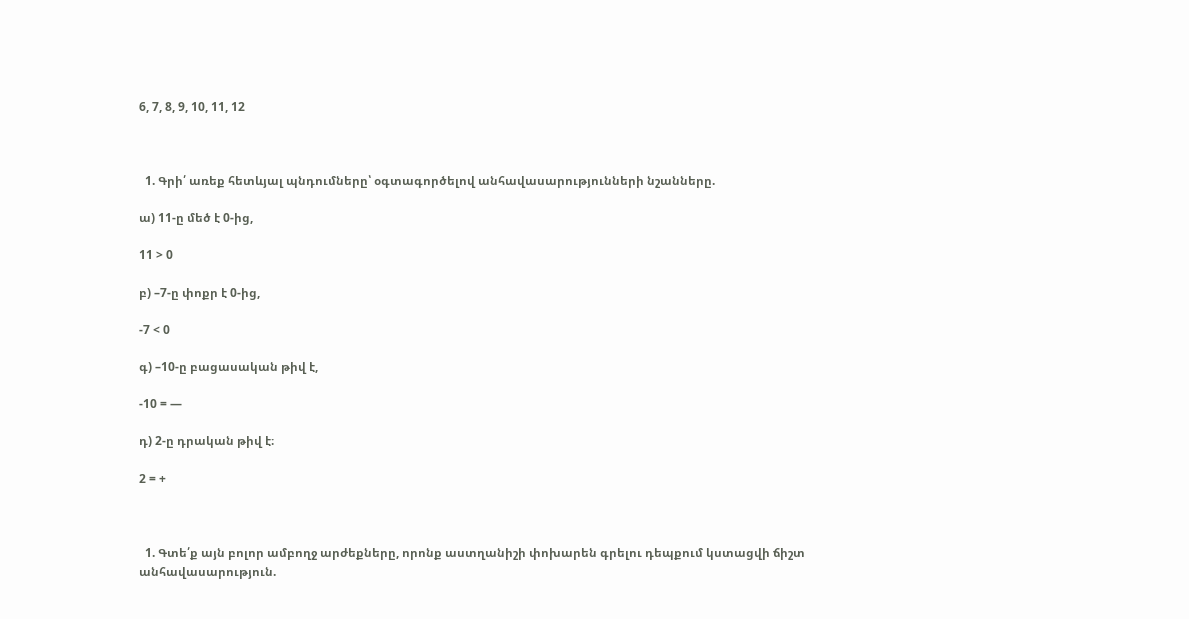6, 7, 8, 9, 10, 11, 12



  1. Գրի՛ առեք հետևյալ պնդումները՝ օգտագործելով անհավասարությունների նշանները.

ա) 11-ը մեծ է 0-ից,

11 > 0

բ) –7-ը փոքր է 0-ից,

-7 < 0

գ) –10-ը բացասական թիվ է,

-10 = —

դ) 2-ը դրական թիվ է։

2 = +



  1. Գտե՛ք այն բոլոր ամբողջ արժեքները, որոնք աստղանիշի փոխարեն գրելու դեպքում կստացվի ճիշտ անհավասարություն.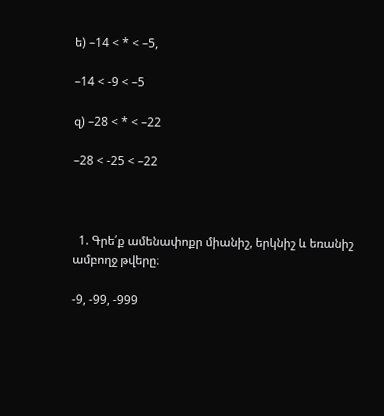ե) –14 < * < –5,

–14 < -9 < –5

զ) –28 < * < –22

–28 < -25 < –22



  1. Գրե՛ք ամենափոքր միանիշ, երկնիշ և եռանիշ ամբողջ թվերը։

-9, -99, -999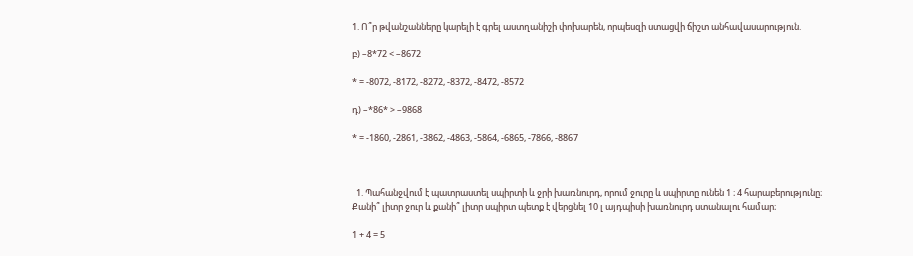1. Ո՞ր թվանշանները կարելի է գրել աստղանիշի փոխարեն, որպեսզի ստացվի ճիշտ անհավասարություն.

բ) –8*72 < –8672

* = -8072, -8172, -8272, -8372, -8472, -8572

դ) –*86* > –9868

* = -1860, -2861, -3862, -4863, -5864, -6865, -7866, -8867



  1. Պահանջվում է պատրաստել սպիրտի և ջրի խառնուրդ, որում ջուրը և սպիրտը ունեն 1 ։ 4 հարաբերությունը։ Քանի՞ լիտր ջուր և քանի՞ լիտր սպիրտ պետք է վերցնել 10 լ այդպիսի խառնուրդ ստանալու համար։

1 + 4 = 5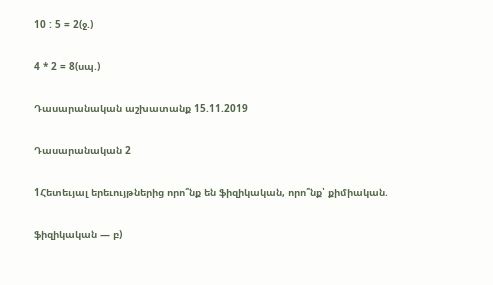10 : 5 = 2(ջ.)

4 * 2 = 8(սպ.)

Դասարանական աշխատանք 15.11.2019

Դասարանական 2

1Հետեւյալ երեւույթներից որո՞նք են ֆիզիկական, որո՞նք՝ քիմիական.

ֆիզիկական — բ)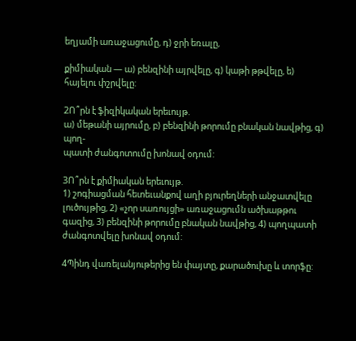եղյամի առաջացումը, դ) ջրի եռալը,

քիմիական — ա) բենզինի այրվելը, գ) կաթի թթվելը, ե) հայելու փշրվելը:

2Ո՞րն է ֆիզիկական երեւույթ.
ա) մեթանի այրումը, բ) բենզինի թորումը բնական նավթից, գ) պող-
պատի ժանգոտումը խոնավ օդում:

3Ո՞րն է քիմիական երեւույթ.
1) շոգիացման հետեւանքով աղի բյուրեղների անջատվելը լուծույթից, 2) «չոր սառույցի» առաջացումն ածխաթթու գազից, 3) բենզինի թորումը բնական նավթից, 4) պողպատի ժանգոտվելը խոնավ օդում:

4Պինդ վառելանյութերից են փայտը, քարածուխը և տորֆը: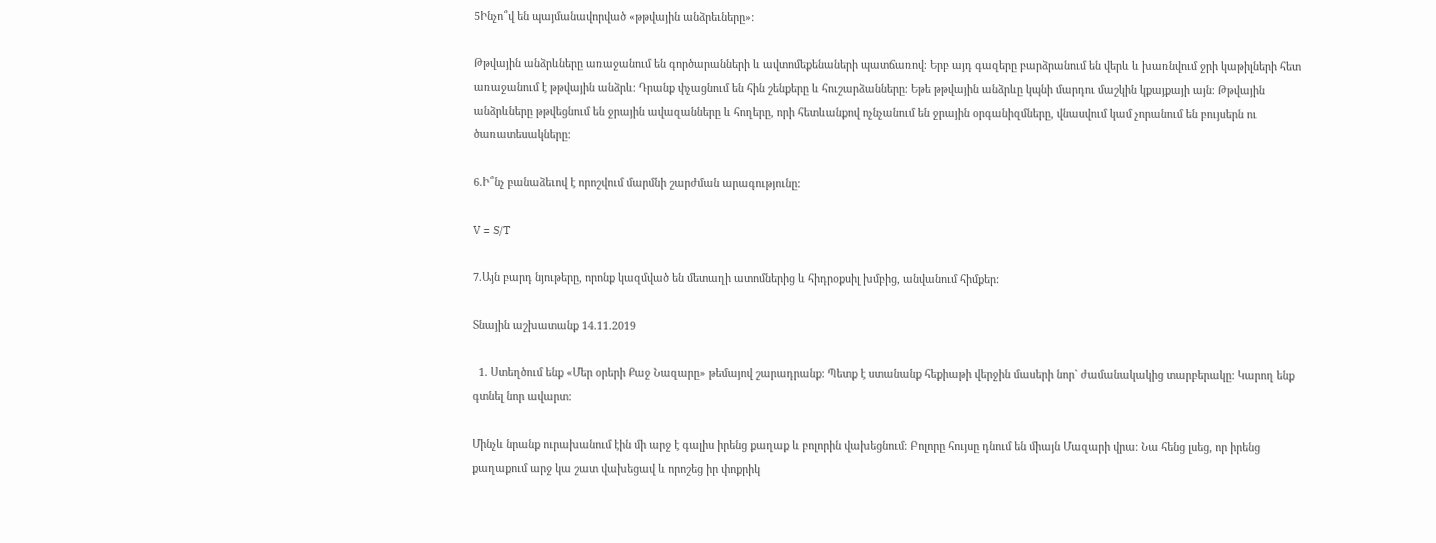5Ինչո՞վ են պայմանավորված «թթվային անձրեւները»:

Թթվային անձրևները առաջանում են գործարանների և ավտոմեքենաների պատճառով։ Երբ այդ գազերը բարձրանում են վերև և խառնվում ջրի կաթիլների հետ առաջանում է թթվային անձրև։ Դրանք փչացնում են հին շենքերը և հուշարձանները։ Եթե թթվային անձրևը կպնի մարդու մաշկին կքայքայի այն։ Թթվային անձրևները թթվեցնում են ջրային ավազանները և հողերը, որի հետևանքով ոչնչանում են ջրային օրգանիզմները, վնասվում կամ չորանում են բույսերն ու ծառատեսակները:

6.Ի՞նչ բանաձեւով է որոշվում մարմնի շարժման արագությունը:

V = S/T

7.Այն բարդ նյութերը, որոնք կազմված են մետաղի ատոմներից և հիդրօքսիլ խմբից, անվանում հիմքեր:

Տնային աշխատանք 14.11.2019

  1. Ստեղծում ենք «Մեր օրերի Քաջ Նազարը» թեմայով շարադրանք: Պետք է ստանանք հեքիաթի վերջին մասերի նոր` ժամանակակից տարբերակը: Կարող ենք գտնել նոր ավարտ:

Մինչև նրանք ուրախանում էին մի արջ է գալիս իրենց քաղաք և բոլորին վախեցնում։ Բոլորը հույսը դնում են միայն Մազարի վրա։ Նա հենց լսեց, որ իրենց քաղաքում արջ կա շատ վախեցավ և որոշեց իր փոքրիկ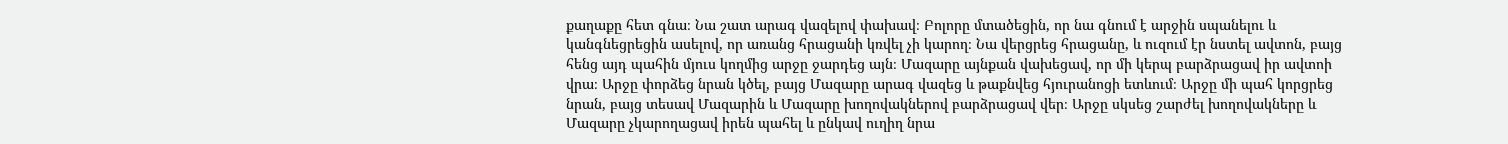քաղաքը հետ գնա։ Նա շատ արագ վազելով փախավ։ Բոլորը մտածեցին, որ նա գնում է արջին սպանելու և կանգնեցրեցին ասելով, որ առանց հրացանի կռվել չի կարող։ Նա վերցրեց հրացանը, և ուզում էր նստել ավտոն, բայց հենց այդ պահին մյուս կողմից արջը ջարդեց այն։ Մազարը այնքան վախեցավ, որ մի կերպ բարձրացավ իր ավտոի վրա։ Արջը փորձեց նրան կծել, բայց Մազարը արագ վազեց և թաքնվեց հյուրանոցի ետևում։ Արջը մի պահ կորցրեց նրան, բայց տեսավ Մազարին և Մազարը խողովակներով բարձրացավ վեր։ Արջը սկսեց շարժել խողովակները և Մազարը չկարողացավ իրեն պահել և ընկավ ուղիղ նրա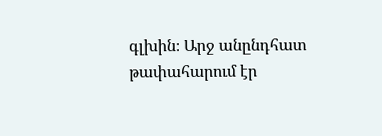գլխին։ Արջ անընդհատ թափահարում էր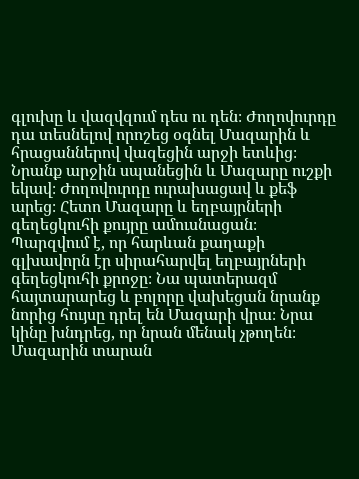գլուխը և վազվզում դես ու դեն։ Ժողովուրդը դա տեսնելով որոշեց օգնել Մազարին և հրացաններով վազեցին արջի ետևից։ Նրանք արջին սպանեցին և Մազարը ուշքի եկավ։ Ժողովուրդը ուրախացավ և քեֆ արեց։ Հետո Մազարը և եղբայրների գեղեցկուհի քույրը ամուսնացան։ Պարզվում է, որ հարևան քաղաքի գլխավորն էր սիրահարվել եղբայրների գեղեցկուհի քրոջը։ Նա պատերազմ հայտարարեց և բոլորը վախեցան նրանք նորից հույսը դրել են Մազարի վրա։ Նրա կինը խնդրեց, որ նրան մենակ չթողեն։ Մազարին տարան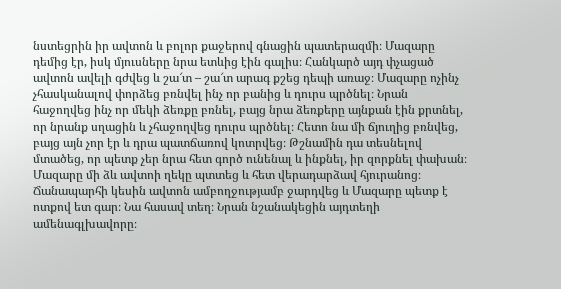նստեցրին իր ավտոն և բոլոր քաջերով գնացին պատերազմի։ Մազարը դեմից էր, իսկ մյուսները նրա ետևից էին գալիս։ Հանկարծ այդ փչացած ավտոն ավելի գժվեց և շա՜տ – շա՜տ արագ քշեց դեպի առաջ։ Մազարը ոչինչ չհասկանալով փորձեց բռնվել ինչ որ բանից և դուրս պրծնել։ Նրան հաջողվեց ինչ որ մեկի ձեռքը բռնել, բայց նրա ձեռքերը այնքան էին քրտնել, որ նրանք սղացին և չհաջողվեց դուրս պրծնել։ Հետո նա մի ճյուղից բռնվեց, բայց այն չոր էր և դրա պատճառով կոտրվեց։ Թշնամին դա տեսնելով մտածեց, որ պետք չեր նրա հետ գործ ունենալ և ինքնել, իր զորքնել փախան։ Մազարը մի ձև ավտոի ղեկը պտտեց և հետ վերադարձավ հյուրանոց։ Ճանապարհի կեսին ավտոն ամբողջությամբ ջարդվեց և Մազարը պետք է ոտքով ետ գար։ Նա հասավ տեղ։ Նրան նշանակեցին այդտեղի ամենագլխավորը։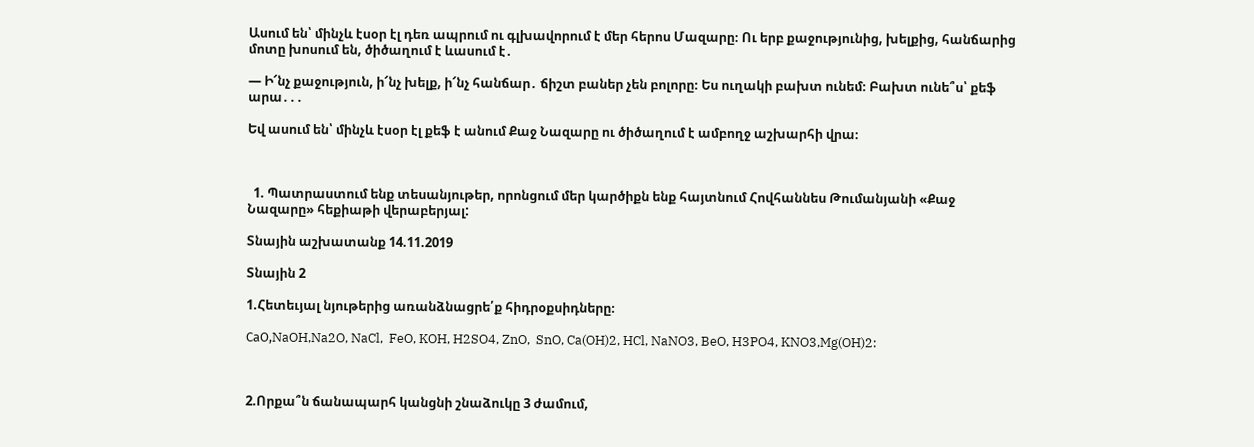Ասում են՝ մինչև էսօր էլ դեռ ապրում ու գլխավորում է մեր հերոս Մազարը։ Ու երբ քաջությունից, խելքից, հանճարից մոտը խոսում են, ծիծաղում է ևասում է․

— Ի՜նչ քաջություն, ի՜նչ խելք, ի՜նչ հանճար․ ճիշտ բաներ չեն բոլորը։ Ես ուղակի բախտ ունեմ։ Բախտ ունե՞ս՝ քեֆ արա․․․

Եվ ասում են՝ մինչև էսօր էլ քեֆ է անում Քաջ Նազարը ու ծիծաղում է ամբողջ աշխարհի վրա։



  1. Պատրաստում ենք տեսանյութեր, որոնցում մեր կարծիքն ենք հայտնում Հովհաննես Թումանյանի «Քաջ Նազարը» հեքիաթի վերաբերյալ:

Տնային աշխատանք 14.11.2019

Տնային 2

1.Հետեւյալ նյութերից առանձնացրե՛ք հիդրօքսիդները։

СaO,NaOH,Na2O, NaCl,  FeO, KOH, H2SO4, ZnO,  SnO, Ca(OH)2, HCl, NaNO3, BeO, H3PO4, KNO3,Mg(OH)2:



2.Որքա՞ն ճանապարհ կանցնի շնաձուկը 3 ժամում,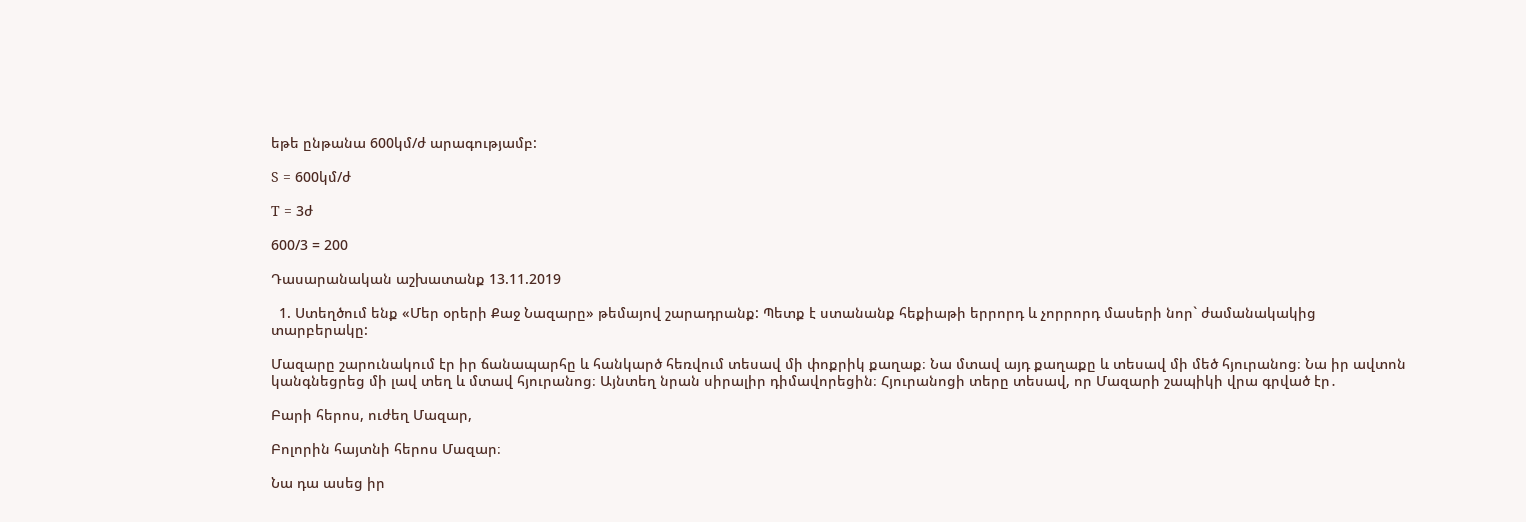եթե ընթանա 600կմ/ժ արագությամբ:

S = 600կմ/ժ

T = 3ժ

600/3 = 200

Դասարանական աշխատանք 13.11.2019

  1. Ստեղծում ենք «Մեր օրերի Քաջ Նազարը» թեմայով շարադրանք: Պետք է ստանանք հեքիաթի երրորդ և չորրորդ մասերի նոր` ժամանակակից տարբերակը:

Մազարը շարունակում էր իր ճանապարհը և հանկարծ հեռվում տեսավ մի փոքրիկ քաղաք։ Նա մտավ այդ քաղաքը և տեսավ մի մեծ հյուրանոց։ Նա իր ավտոն կանգնեցրեց մի լավ տեղ և մտավ հյուրանոց։ Այնտեղ նրան սիրալիր դիմավորեցին։ Հյուրանոցի տերը տեսավ, որ Մազարի շապիկի վրա գրված էր․

Բարի հերոս, ուժեղ Մազար,

Բոլորին հայտնի հերոս Մազար։

Նա դա ասեց իր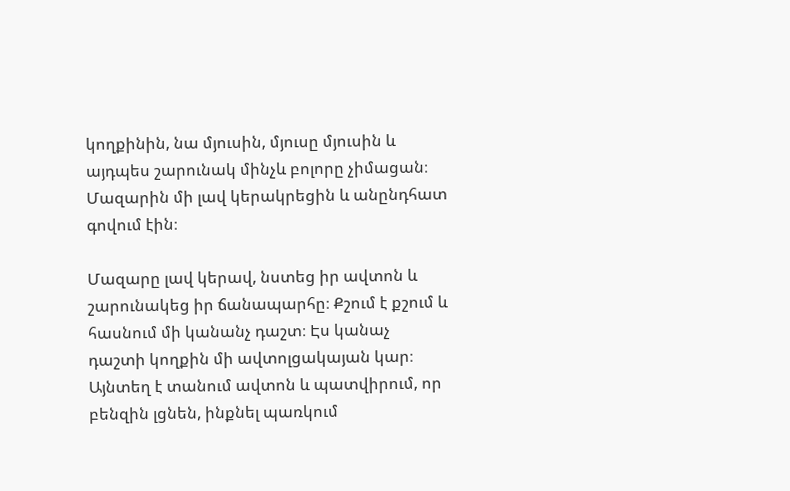կողքինին, նա մյուսին, մյուսը մյուսին և այդպես շարունակ մինչև բոլորը չիմացան։ Մազարին մի լավ կերակրեցին և անընդհատ գովում էին։

Մազարը լավ կերավ, նստեց իր ավտոն և շարունակեց իր ճանապարհը։ Քշում է քշում և հասնում մի կանանչ դաշտ։ Էս կանաչ դաշտի կողքին մի ավտոլցակայան կար։ Այնտեղ է տանում ավտոն և պատվիրում, որ բենզին լցնեն, ինքնել պառկում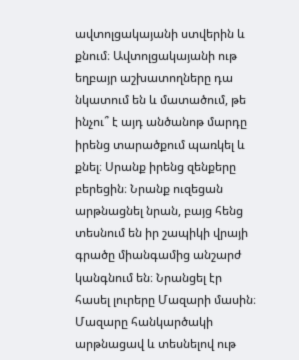ավտոլցակայանի ստվերին և քնում։ Ավտոլցակայանի ութ եղբայր աշխատողները դա նկատում են և մատածում, թե ինչու՞ է այդ անծանոթ մարդը իրենց տարածքում պառկել և քնել։ Սրանք իրենց զենքերը բերեցին։ Նրանք ուզեցան արթնացնել նրան, բայց հենց տեսնում են իր շապիկի վրայի գրածը միանգամից անշարժ կանգնում են։ Նրանցել էր հասել լուրերը Մազարի մասին։ Մազարը հանկարծակի արթնացավ և տեսնելով ութ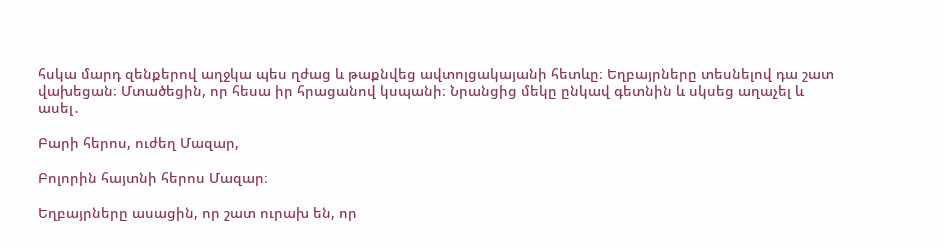հսկա մարդ զենքերով աղջկա պես ղժաց և թաքնվեց ավտոլցակայանի հետևը։ Եղբայրները տեսնելով դա շատ վախեցան։ Մտածեցին, որ հեսա իր հրացանով կսպանի։ Նրանցից մեկը ընկավ գետնին և սկսեց աղաչել և ասել․

Բարի հերոս, ուժեղ Մազար,

Բոլորին հայտնի հերոս Մազար։

Եղբայրները ասացին, որ շատ ուրախ են, որ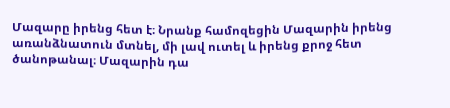Մազարը իրենց հետ է։ Նրանք համոզեցին Մազարին իրենց առանձնատուն մտնել, մի լավ ուտել և իրենց քրոջ հետ ծանոթանալ։ Մազարին դա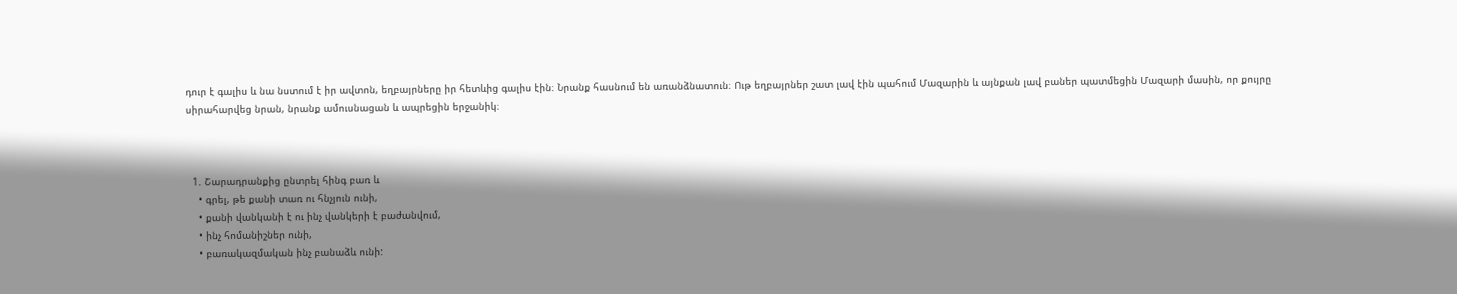դուր է գալիս և նա նստում է իր ավտոն, եղբայրները իր հետևից գալիս էին։ Նրանք հասնում են առանձնատուն։ Ութ եղբայրներ շատ լավ էին պահում Մազարին և այնքան լավ բաներ պատմեցին Մազարի մասին, որ քույրը սիրահարվեց նրան, նրանք ամուսնացան և ապրեցին երջանիկ։



  1. Շարադրանքից ընտրել հինգ բառ և
    • գրել, թե քանի տառ ու հնչյուն ունի,
    • քանի վանկանի է ու ինչ վանկերի է բաժանվում,
    • ինչ հոմանիշներ ունի,
    • բառակազմական ինչ բանաձև ունի: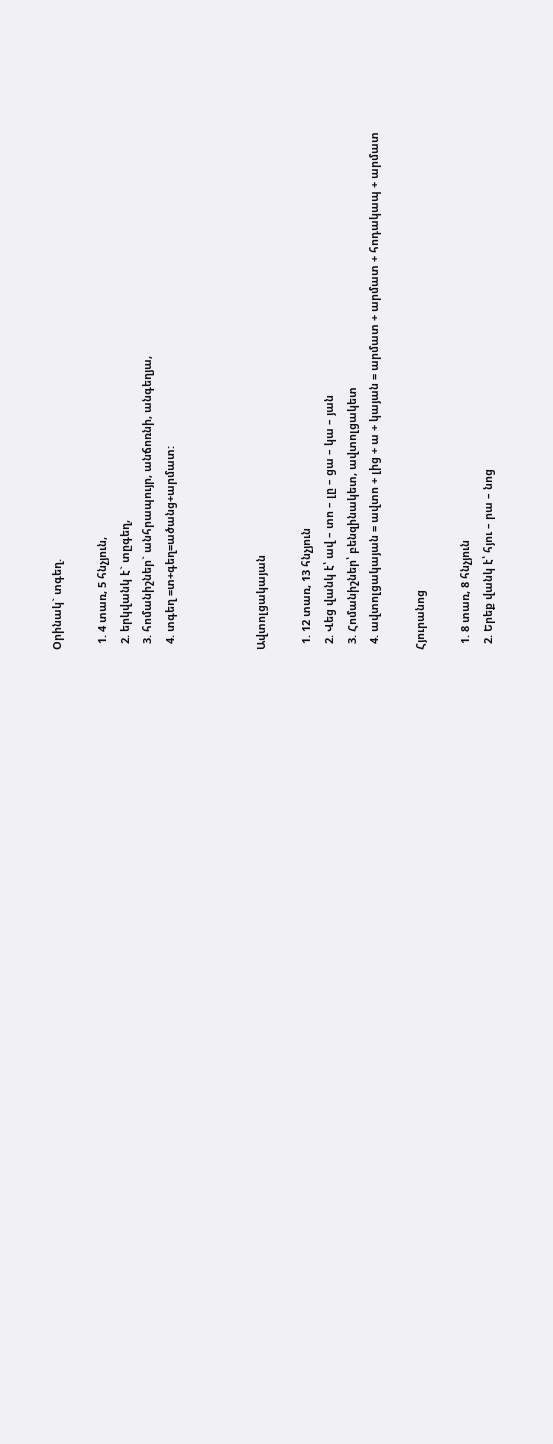Օրինակ` տգեղ.

  1. 4 տառ, 5 հնչյուն,
  2. երկվանկ է` տըգեղ,
  3. հոմանիշներ` անհրապույր, անճոռնի, անգեղյա,
  4. տգեղ =տ+գեղ=ածանց+արմատ:



Ավտոլցակայան

  1. 12 տառ, 13 հնչյուն
  2. Վեց վանկ է՝ ավ – տո – լը – ցա – կա – յան
  3. Հոմանիշներ՝ բենզինակետ, ավտոլցակետ
  4. ավտոլցակայան = ավտո + լից + ա + կայան = արմատ + արմատ + հոդակապ + արմատ

Հյուրանոց

  1. 8 տառ, 8 հնչյուն
  2. Երեք վանկ է՝ հյու – րա – նոց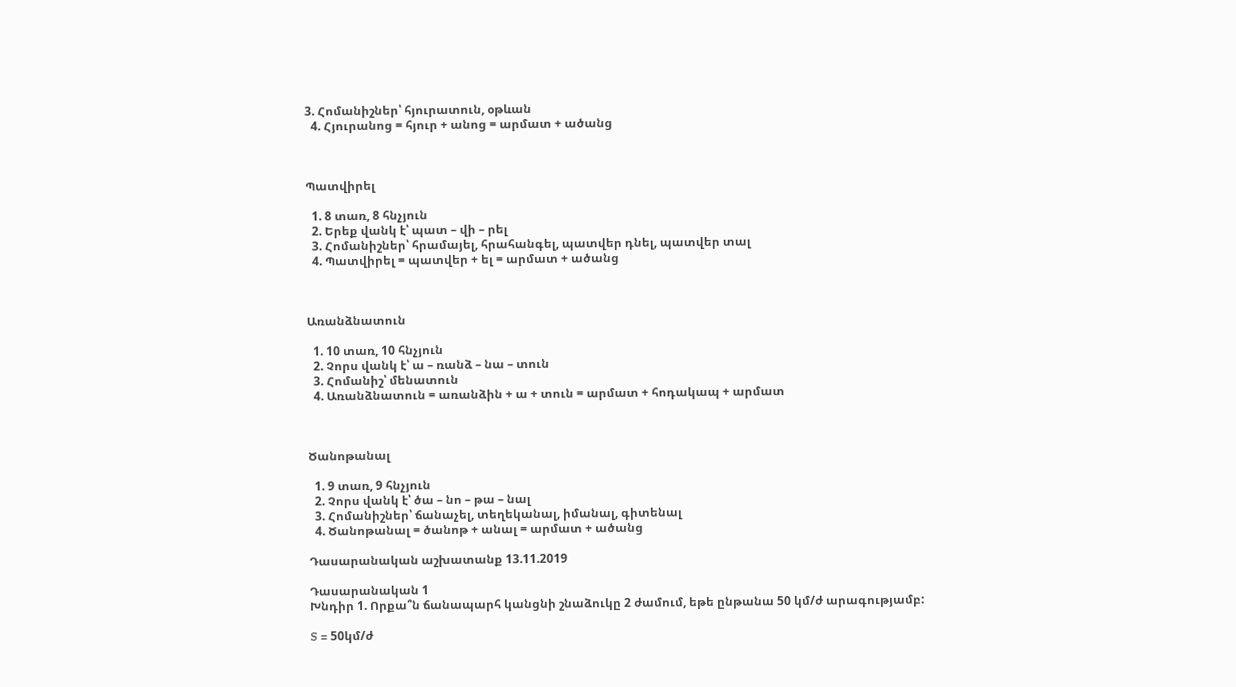3. Հոմանիշներ՝ հյուրատուն, օթևան
  4. Հյուրանոց = հյուր + անոց = արմատ + ածանց



Պատվիրել

  1. 8 տառ, 8 հնչյուն
  2. Երեք վանկ է՝ պատ – վի – րել
  3. Հոմանիշներ՝ հրամայել, հրահանգել, պատվեր դնել, պատվեր տալ
  4. Պատվիրել = պատվեր + ել = արմատ + ածանց



Առանձնատուն

  1. 10 տառ, 10 հնչյուն
  2. Չորս վանկ է՝ ա – ռանձ – նա – տուն
  3. Հոմանիշ՝ մենատուն
  4. Առանձնատուն = առանձին + ա + տուն = արմատ + հոդակապ + արմատ



Ծանոթանալ

  1. 9 տառ, 9 հնչյուն
  2. Չորս վանկ է՝ ծա – նո – թա – նալ
  3. Հոմանիշներ՝ ճանաչել, տեղեկանալ, իմանալ, գիտենալ
  4. Ծանոթանալ = ծանոթ + անալ = արմատ + ածանց

Դասարանական աշխատանք 13.11.2019

Դասարանական 1
Խնդիր 1. Որքա՞ն ճանապարհ կանցնի շնաձուկը 2 ժամում, եթե ընթանա 50 կմ/ժ արագությամբ:

S = 50կմ/ժ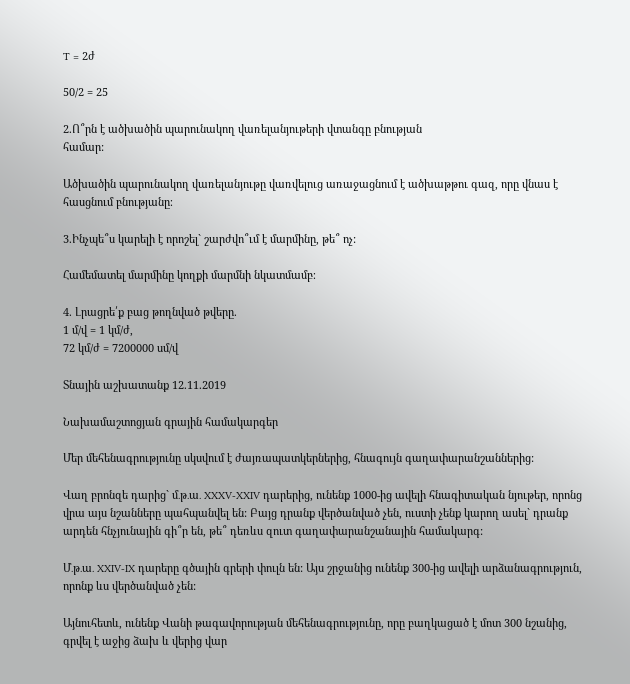T = 2ժ

50/2 = 25

2.Ո՞րն է ածխածին պարունակող վառելանյութերի վտանգը բնության
համար:

Ածխածին պարունակող վառելանյութը վառվելուց առաջացնում է ածխաթթու գազ, որը վնաս է հասցնում բնությանը։

3.Ինչպե՞ս կարելի է որոշել` շարժվո՞ւմ է մարմինը, թե՞ ոչ:

Համեմատել մարմինը կողքի մարմնի նկատմամբ։

4. Լրացրե՛ք բաց թողնված թվերը.
1 մ/վ = 1 կմ/ժ,
72 կմ/ժ = 7200000 սմ/վ

Տնային աշխատանք 12.11.2019

Նախամաշտոցյան գրային համակարգեր

Մեր մեհենագրությունը սկսվում է ժայռապատկերներից, հնագույն գաղափարանշաններից:

Վաղ բրոնզե դարից` մ․թ․ա․ XXXV-XXIV դարերից, ունենք 1000-ից ավելի հնագիտական նյութեր, որոնց վրա այս նշանները պահպանվել են: Բայց դրանք վերծանված չեն, ուստի չենք կարող ասել` դրանք արդեն հնչյունային գի՞ր են, թե՞ դեռևս զուտ գաղափարանշանային համակարգ:

Մ․թ․ա․ XXIV-IX դարերը գծային գրերի փուլն են: Այս շրջանից ունենք 300-ից ավելի արձանագրություն, որոնք ևս վերծանված չեն:

Այնուհետև, ունենք Վանի թագավորության մեհենագրությունը, որը բաղկացած է մոտ 300 նշանից, գրվել է աջից ձախ և վերից վար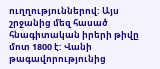ուղղություններով: Այս շրջանից մեզ հասած հնագիտական իրերի թիվը մոտ 1800 է: Վանի թագավորությունից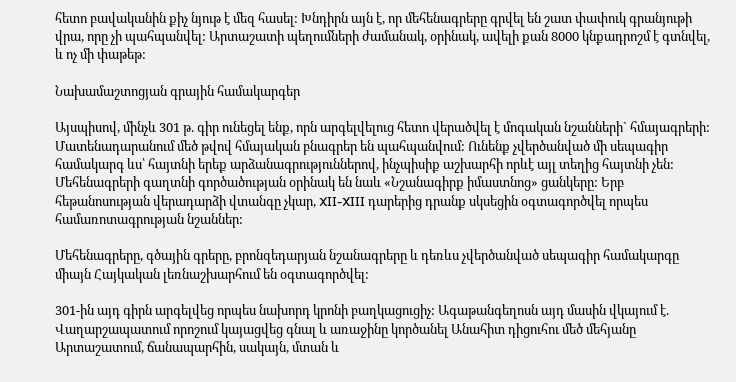հետո բավականին քիչ նյութ է մեզ հասել: Խնդիրն այն է, որ մեհենագրերը գրվել են շատ փափուկ գրանյութի վրա, որը չի պահպանվել: Արտաշատի պեղումների ժամանակ, օրինակ, ավելի քան 8000 կնքադրոշմ է գտնվել, և ոչ մի փաթեթ:

Նախամաշտոցյան գրային համակարգեր

Այսպիսով, մինչև 301 թ. գիր ունեցել ենք, որն արգելվելուց հետո վերածվել է մոգական նշանների` հմայագրերի: Մատենադարանում մեծ թվով հմայական բնագրեր են պահպանվում: Ունենք չվերծանված մի սեպագիր համակարգ ևս՝ հայտնի երեք արձանագրություններով, ինչպիսիք աշխարհի որևէ այլ տեղից հայտնի չեն: Մեհենագրերի գաղտնի գործածության օրինակ են նաև «Նշանագիրք իմաստնոց» ցանկերը: Երբ հեթանոսության վերադարձի վտանգը չկար, XII-XIII դարերից դրանք սկսեցին օգտագործվել որպես համառոտագրության նշաններ:

Մեհենագրերը, գծային գրերը, բրոնզեդարյան նշանագրերը և դեռևս չվերծանված սեպագիր համակարգը միայն Հայկական լեռնաշխարհում են օգտագործվել:

301-ին այդ գիրն արգելվեց որպես նախորդ կրոնի բաղկացուցիչ: Ագաթանգեղոսն այդ մասին վկայում է. Վաղարշապատում որոշում կայացվեց գնալ և առաջինը կործանել Անահիտ դիցուհու մեծ մեհյանը Արտաշատում, ճանապարհին, սակայն, մտան և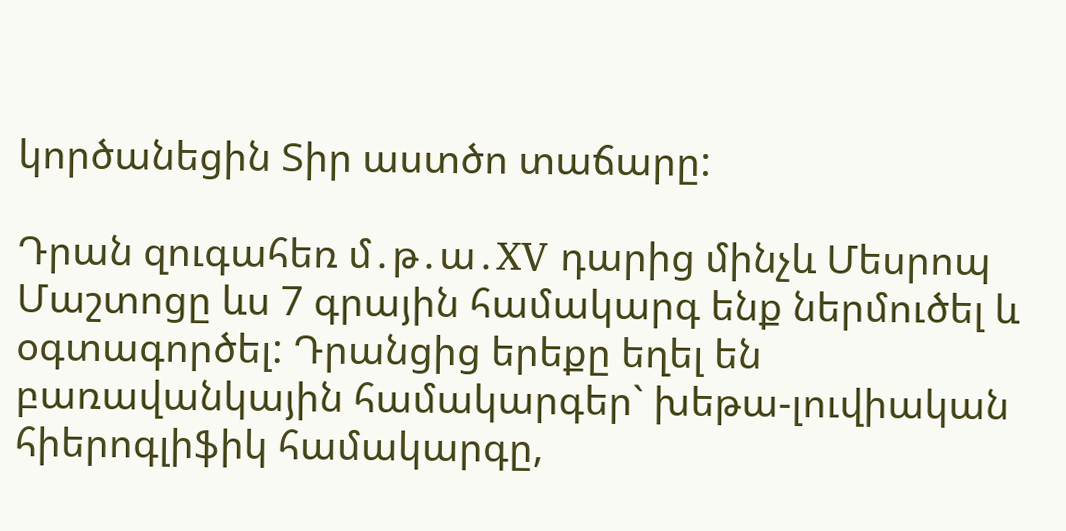կործանեցին Տիր աստծո տաճարը:

Դրան զուգահեռ մ․թ․ա․XV դարից մինչև Մեսրոպ Մաշտոցը ևս 7 գրային համակարգ ենք ներմուծել և օգտագործել: Դրանցից երեքը եղել են բառավանկային համակարգեր` խեթա-լուվիական հիերոգլիֆիկ համակարգը,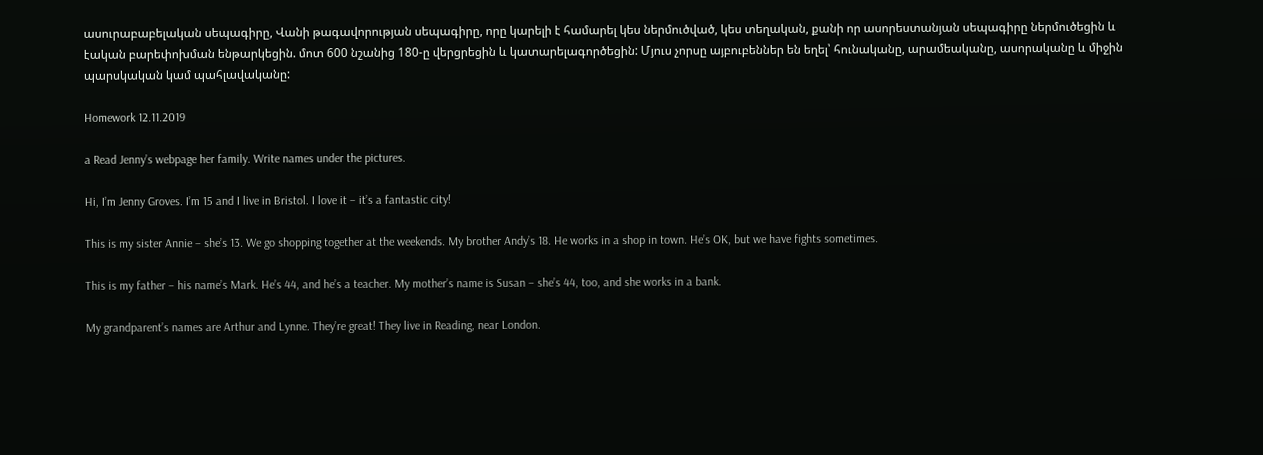ասուրաբաբելական սեպագիրը, Վանի թագավորության սեպագիրը, որը կարելի է համարել կես ներմուծված, կես տեղական, քանի որ ասորեստանյան սեպագիրը ներմուծեցին և էական բարեփոխման ենթարկեցին. մոտ 600 նշանից 180-ը վերցրեցին և կատարելագործեցին: Մյուս չորսը այբուբեններ են եղել՝ հունականը, արամեականը, ասորականը և միջին պարսկական կամ պահլավականը:

Homework 12.11.2019

a Read Jenny’s webpage her family. Write names under the pictures.

Hi, I’m Jenny Groves. I’m 15 and I live in Bristol. I love it – it’s a fantastic city!

This is my sister Annie – she’s 13. We go shopping together at the weekends. My brother Andy’s 18. He works in a shop in town. He’s OK, but we have fights sometimes.

This is my father – his name’s Mark. He’s 44, and he’s a teacher. My mother’s name is Susan – she’s 44, too, and she works in a bank.

My grandparent’s names are Arthur and Lynne. They’re great! They live in Reading, near London.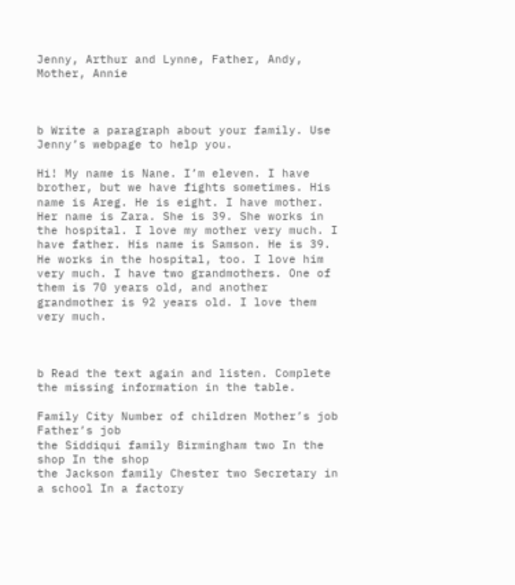Jenny, Arthur and Lynne, Father, Andy, Mother, Annie



b Write a paragraph about your family. Use Jenny’s webpage to help you.

Hi! My name is Nane. I’m eleven. I have brother, but we have fights sometimes. His name is Areg. He is eight. I have mother. Her name is Zara. She is 39. She works in the hospital. I love my mother very much. I have father. His name is Samson. He is 39. He works in the hospital, too. I love him very much. I have two grandmothers. One of them is 70 years old, and another grandmother is 92 years old. I love them very much.



b Read the text again and listen. Complete the missing information in the table.

Family City Number of children Mother’s job Father’s job
the Siddiqui family Birmingham two In the shop In the shop
the Jackson family Chester two Secretary in a school In a factory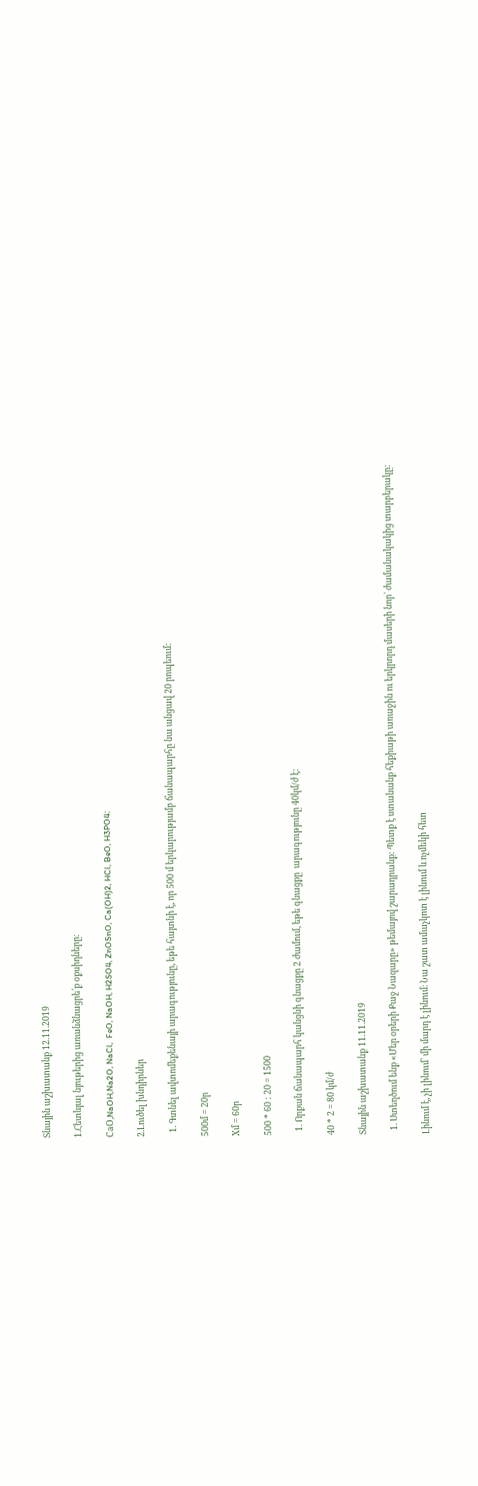Տնային աշխատանք 12.11.2019

1.Հետևյալ նյութերից առանձնացրե՛ք օքսիդները։

СaO,NaOH,Na2O, NaCl,  FeO, NaOH, H2SO4, ZnOSnO, Ca(OH)2, HCl, BeO, H3PO4։

2.Լուծել խնդիրներ

  1. Գտնել ավտոմեքենայի արագությունը, եթե հայտնի է, որ 500 մ երկարությամբ ճանապարհը նա անցավ 20 րոպեում:

500մ = 20ր

Xմ = 60ր

500 * 60 : 20 = 1500

  1. Որքան ճանապարհ կանցնի գնացքը 2 ժամում, եթե գնացքը  արագությունը 40կմ/ժ է:

40 * 2 = 80 կմ/ժ

Տնային աշխատանք 11.11.2019

  1. Ստեղծում ենք «Մեր օրերի Քաջ Նազարը» թեմայով շարադրանք: Պետք է ստանանք հեքիաթի առաջին ու երկրորդ մասերի նոր` ժամանակակից տարբերակը:

Լինում է, չի լինում՝ մի մարդ է լինում։ Նա շատ ամաչկոտ է լինում և ոչմեկի հետ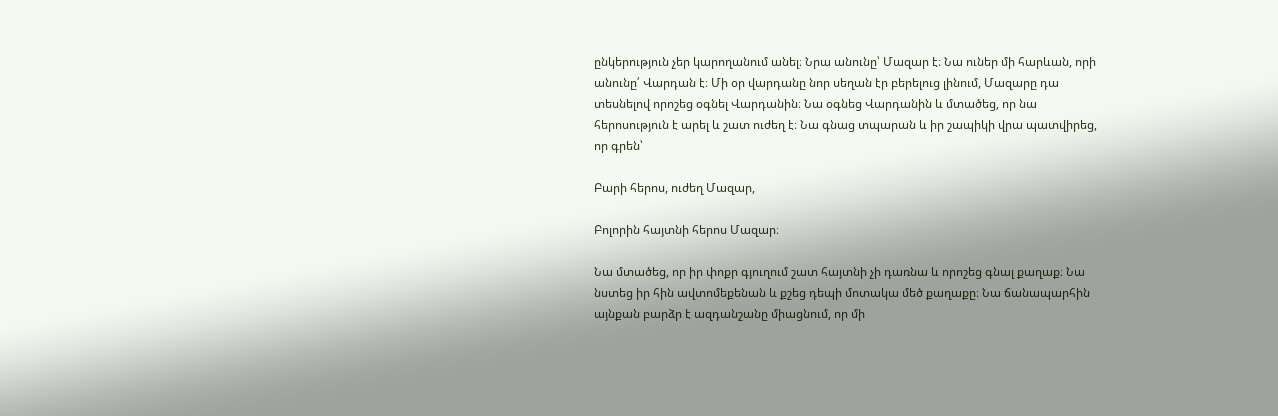ընկերություն չեր կարողանում անել։ Նրա անունը՝ Մազար է։ Նա ուներ մի հարևան, որի անունը՛ Վարդան է։ Մի օր վարդանը նոր սեղան էր բերելուց լինում, Մազարը դա տեսնելով որոշեց օգնել Վարդանին։ Նա օգնեց Վարդանին և մտածեց, որ նա հերոսություն է արել և շատ ուժեղ է։ Նա գնաց տպարան և իր շապիկի վրա պատվիրեց, որ գրեն՝

Բարի հերոս, ուժեղ Մազար,

Բոլորին հայտնի հերոս Մազար։

Նա մտածեց, որ իր փոքր գյուղում շատ հայտնի չի դառնա և որոշեց գնալ քաղաք։ Նա նստեց իր հին ավտոմեքենան և քշեց դեպի մոտակա մեծ քաղաքը։ Նա ճանապարհին այնքան բարձր է ազդանշանը միացնում, որ մի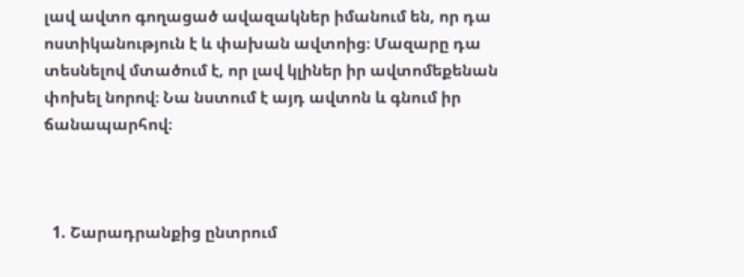լավ ավտո գողացած ավազակներ իմանում են, որ դա ոստիկանություն է և փախան ավտոից։ Մազարը դա տեսնելով մտածում է, որ լավ կլիներ իր ավտոմեքենան փոխել նորով։ Նա նստում է այդ ավտոն և գնում իր ճանապարհով։



  1. Շարադրանքից ընտրում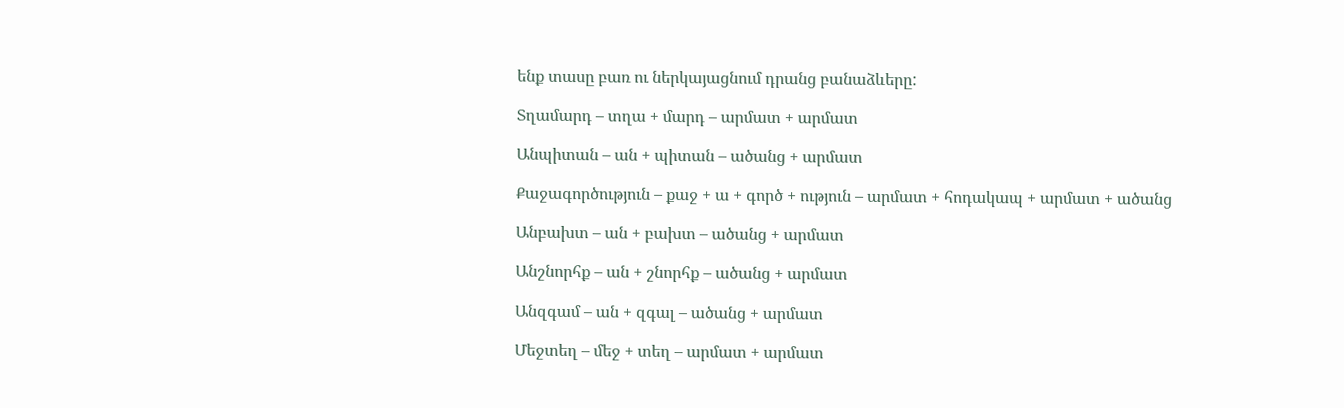ենք տասը բառ ու ներկայացնում դրանց բանաձևերը:

Տղամարդ – տղա + մարդ – արմատ + արմատ

Անպիտան – ան + պիտան – ածանց + արմատ

Քաջագործություն – քաջ + ա + գործ + ություն – արմատ + հոդակապ + արմատ + ածանց

Անբախտ – ան + բախտ – ածանց + արմատ

Անշնորհք – ան + շնորհք – ածանց + արմատ

Անզգամ – ան + զգալ – ածանց + արմատ

Մեջտեղ – մեջ + տեղ – արմատ + արմատ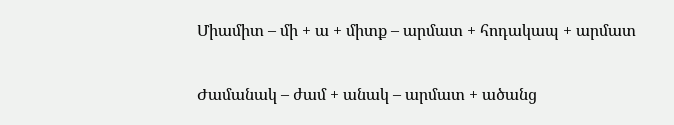Միամիտ – մի + ա + միտք – արմատ + հոդակապ + արմատ

Ժամանակ – ժամ + անակ – արմատ + ածանց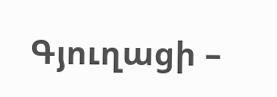Գյուղացի –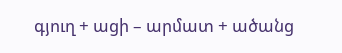գյուղ + ացի – արմատ + ածանց